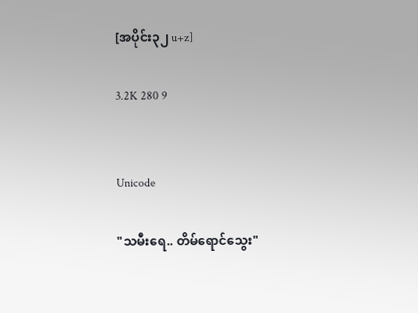[အပိုင်း၃၂ u+z]

3.2K 280 9


Unicode

"သမီးရေ.. တိမ်ရောင်သွေး"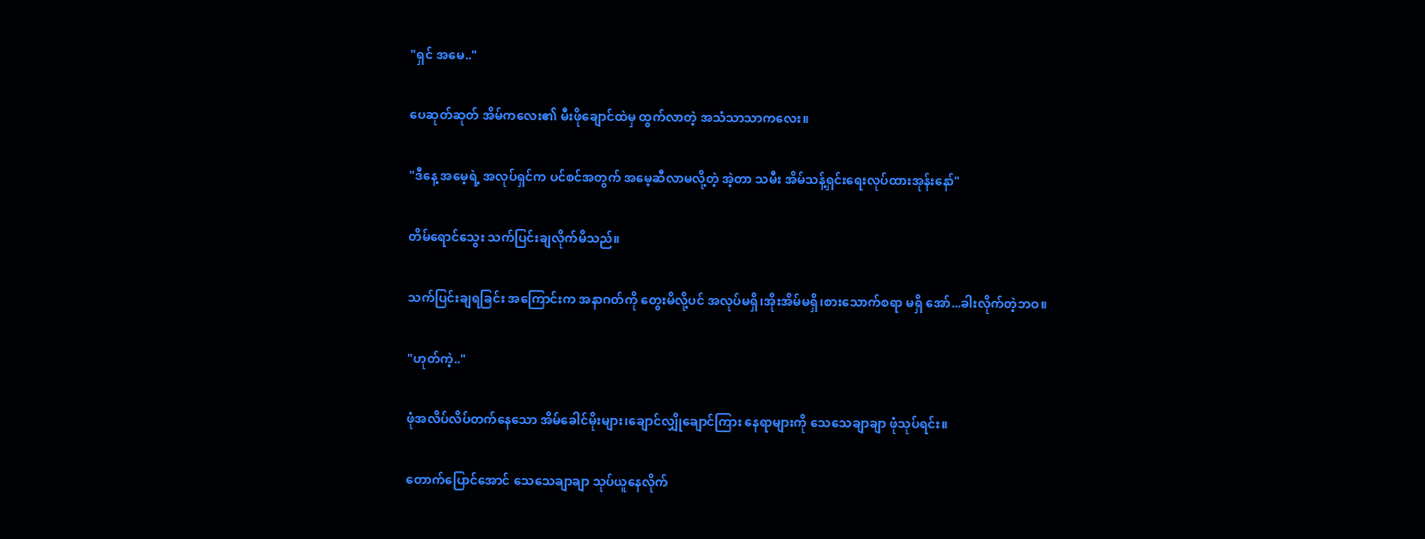"ရှင် အမေ.."

ပေဆုတ်ဆုတ် အိမ်ကလေး၏ မီးဖိုချောင်ထဲမှ ထွက်လာတဲ့ အသံသာသာကလေး။

"ဒီနေ့ အမေ့ရဲ့ အလုပ်ရှင်က ပင်စင်အတွက် အမေ့ဆီလာမလို့တဲ့ အဲ့တာ သမီး အိမ်သန့်ရှင်းရေးလုပ်ထားအုန်းနော်"

တိမ်ရောင်သွေး သက်ပြင်းချလိုက်မိသည်။

သက်ပြင်းချရခြင်း အကြောင်းက အနာဂတ်ကို တွေးမိလို့ပင် အလုပ်မရှိ၊အိုးအိမ်မရှိ၊စားသောက်စရာ မရှိ အော်...ခါးလိုက်တဲ့ဘဝ။

"ဟုတ်ကဲ့.."

ဖုံအလိပ်လိပ်တက်နေသော အိမ်ခေါင်မိုးများ၊ချောင်လျှိုချောင်ကြား နေရာများကို သေသေချာချာ ဖုံသုပ်ရင်း။

တောက်ပြောင်အောင် သေသေချာချာ သုပ်ယူနေလိုက်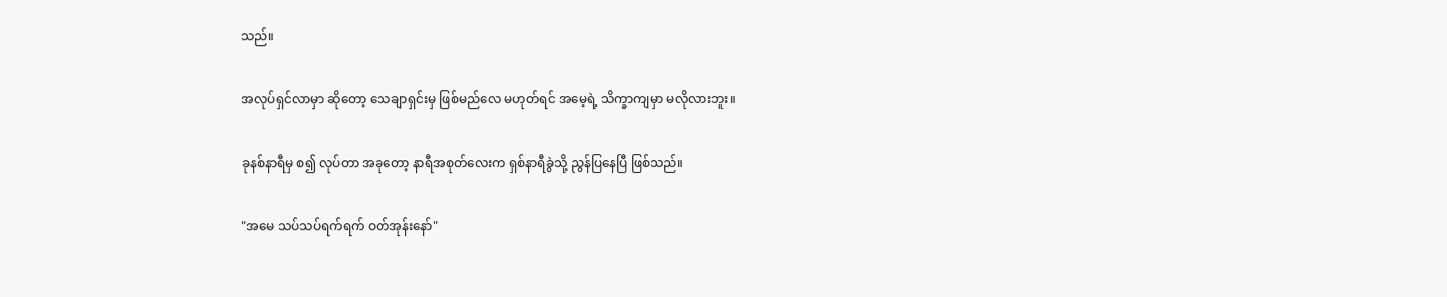သည်။

အလုပ်ရှင်လာမှာ ဆိုတော့ သေချာရှင်းမှ ဖြစ်မည်လေ မဟုတ်ရင် အမေ့ရဲ့ သိက္ခာကျမှာ မလိုလားဘူး။

ခုနစ်နာရီမှ စ၍ လုပ်တာ အခုတော့ နာရီအစုတ်လေးက ရှစ်နာရီခွဲသို့ ညွန်ပြနေပြီ ဖြစ်သည်။

"အမေ သပ်သပ်ရက်ရက် ဝတ်အုန်းနော်"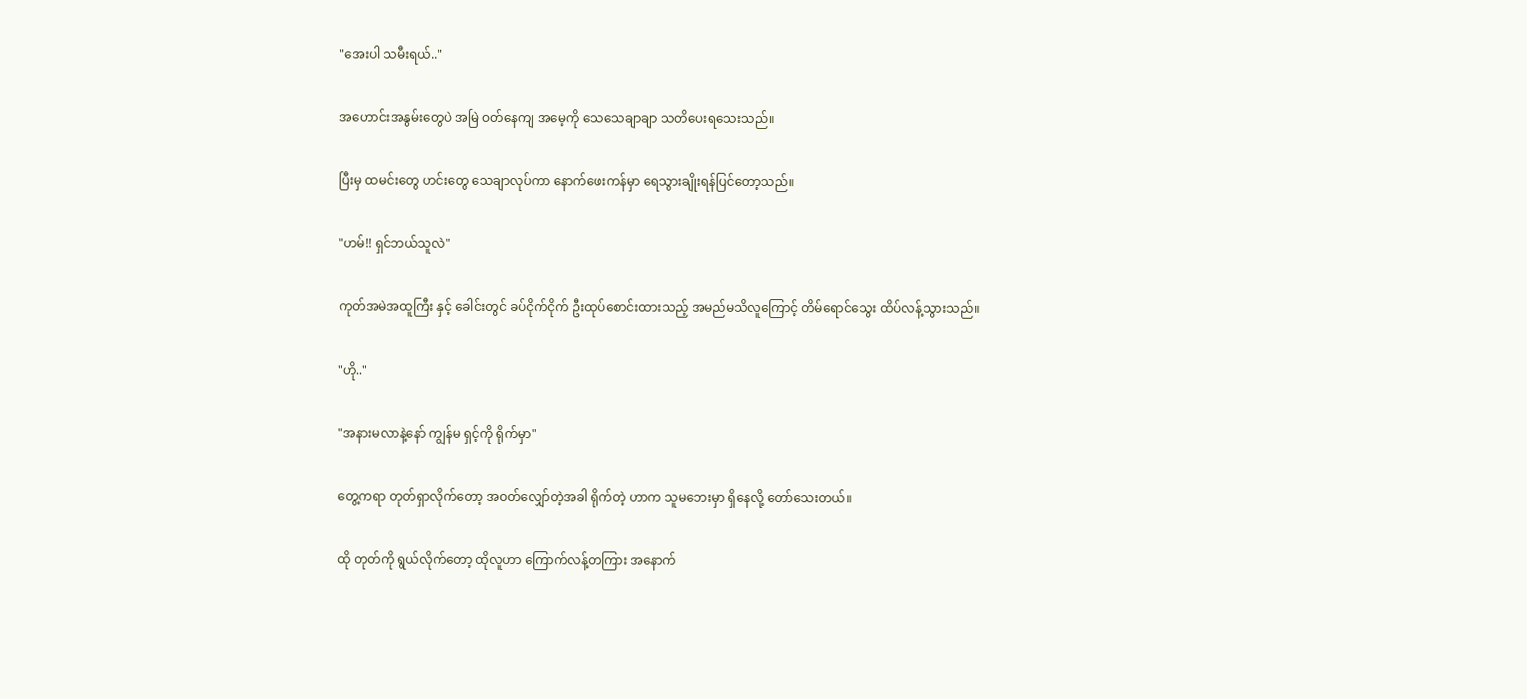"အေးပါ သမီးရယ်.."

အဟောင်းအနွမ်းတွေပဲ အမြဲ ဝတ်နေကျ အမေ့ကို သေသေချာချာ သတိပေးရသေးသည်။

ပြီးမှ ထမင်းတွေ ဟင်းတွေ သေချာလုပ်ကာ နောက်ဖေးကန်မှာ ရေသွားချိုးရန်ပြင်တော့သည်။

"ဟမ်!! ရှင်ဘယ်သူလဲ"

ကုတ်အမဲအထူကြီး နှင့် ခေါင်းတွင် ခပ်ငိုက်ငိုက် ဦးထုပ်စောင်းထားသည့် အမည်မသိလူကြောင့် တိမ်ရောင်သွေး ထိပ်လန့်သွားသည်။

"ဟို.."

"အနားမလာနဲ့နော် ကျွန်မ ရှင့်ကို ရိုက်မှာ"

တွေ့ကရာ တုတ်ရှာလိုက်တော့ အဝတ်လျှော်တဲ့အခါ ရိုက်တဲ့ ဟာက သူမဘေးမှာ ရှိနေလို့ တော်သေးတယ်။

ထို တုတ်ကို ရွယ်လိုက်တော့ ထိုလူဟာ ကြောက်လန့်တကြား အနောက်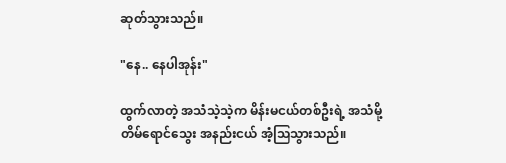ဆုတ်သွားသည်။

"နေ.. နေပါအုန်း"

ထွက်လာတဲ့ အသံသဲ့သဲ့က မိန်းမငယ်တစ်ဦးရဲ့ အသံမို့ တိမ်ရောင်သွေး အနည်းငယ် အံ့သြသွားသည်။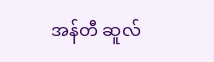အန်တီ ဆူလ်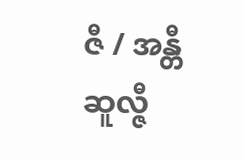ဇီ / အန္တီ ဆူလ္ဇီ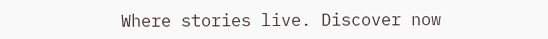Where stories live. Discover now